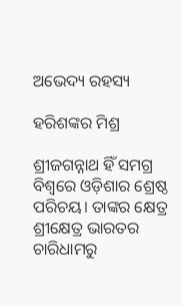ଅଭେଦ୍ୟ ରହସ୍ୟ

ହରିଶଙ୍କର ମିଶ୍ର

ଶ୍ରୀଜଗନ୍ନାଥ ହିଁ ସମଗ୍ର ବିଶ୍ବରେ ଓଡ଼ିଶାର ଶ୍ରେଷ୍ଠ ପରିଚୟ। ତାଙ୍କର କ୍ଷେତ୍ର ଶ୍ରୀକ୍ଷେତ୍ର ଭାରତର ଚାରିଧାମରୁ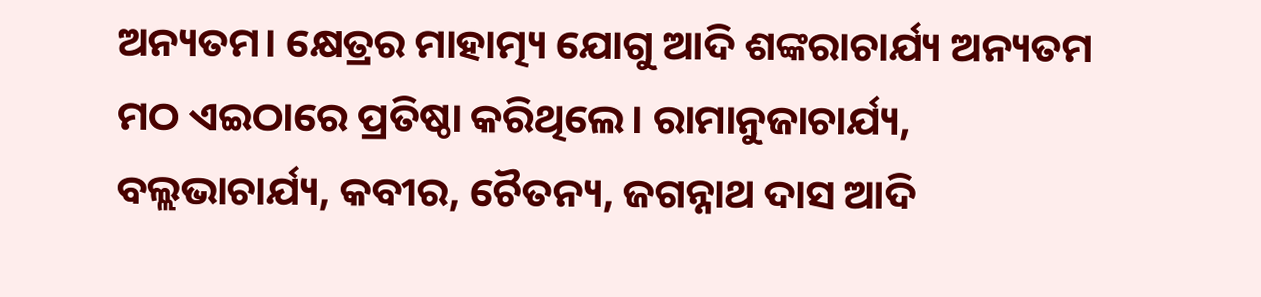ଅନ୍ୟତମ। କ୍ଷେତ୍ରର ମାହାତ୍ମ୍ୟ ଯୋଗୁ ଆଦି ଶଙ୍କରାଚାର୍ଯ୍ୟ ଅନ୍ୟତମ ମଠ ଏଇଠାରେ ପ୍ରତିଷ୍ଠା କରିଥିଲେ। ରାମାନୁଜାଚାର୍ଯ୍ୟ, ବଲ୍ଲଭାଚାର୍ଯ୍ୟ, କବୀର, ଚୈତନ୍ୟ, ଜଗନ୍ନାଥ ଦାସ ଆଦି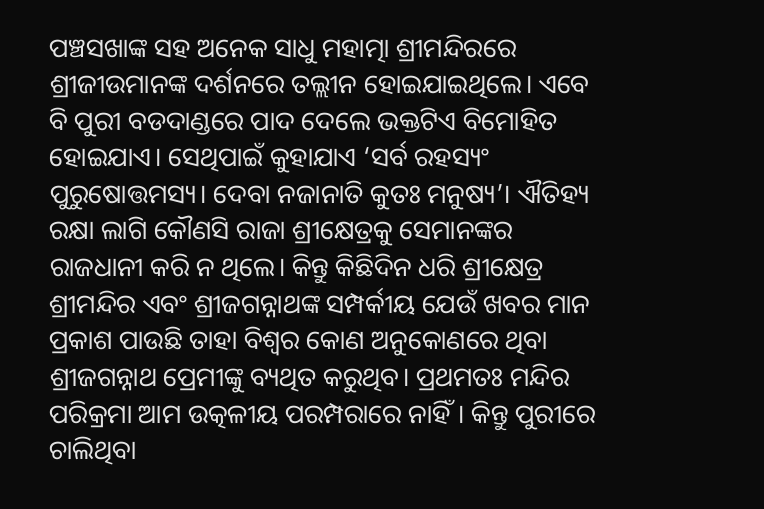ପଞ୍ଚସଖାଙ୍କ ସହ ଅନେକ ସାଧୁ ମହାତ୍ମା ଶ୍ରୀମନ୍ଦିରରେ ଶ୍ରୀଜୀଉମାନଙ୍କ ଦର୍ଶନରେ ତଲ୍ଲୀନ ହୋଇଯାଇଥିଲେ। ଏବେ ବି ପୁରୀ ବଡଦାଣ୍ଡରେ ପାଦ ଦେଲେ ଭକ୍ତଟିଏ ବିମୋହିତ ହୋଇଯାଏ। ସେଥିପାଇଁ କୁହାଯାଏ ‘ସର୍ବ ରହସ୍ୟଂ ପୁରୁଷୋତ୍ତମସ୍ୟ। ଦେବା ନଜାନାତି କୁତଃ ମନୁଷ୍ୟ’। ଐତିହ୍ୟ ରକ୍ଷା ଲାଗି କୌଣସି ରାଜା ଶ୍ରୀକ୍ଷେତ୍ରକୁ ସେମାନଙ୍କର ରାଜଧାନୀ କରି ନ ଥିଲେ। କିନ୍ତୁ କିଛିଦିନ ଧରି ଶ୍ରୀକ୍ଷେତ୍ର ଶ୍ରୀମନ୍ଦିର ଏବଂ ଶ୍ରୀଜଗନ୍ନାଥଙ୍କ ସମ୍ପର୍କୀୟ ଯେଉଁ ଖବର ମାନ ପ୍ରକାଶ ପାଉଛି ତାହା ବିଶ୍ବର କୋଣ ଅନୁକୋଣରେ ଥିବା ଶ୍ରୀଜଗନ୍ନାଥ ପ୍ରେମୀଙ୍କୁ ବ୍ୟଥିତ କରୁଥିବ। ପ୍ରଥମତଃ ମନ୍ଦିର ପରିକ୍ରମା ଆମ ଉତ୍କଳୀୟ ପରମ୍ପରାରେ ନାହିଁ। କିନ୍ତୁ ପୁରୀରେ ଚାଲିଥିବା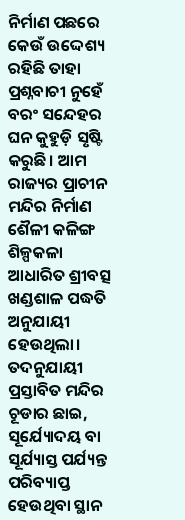ନିର୍ମାଣ ପଛରେ କେଉଁ ଉଦ୍ଦେଶ୍ୟ ରହିଛି ତାହା ପ୍ରଶ୍ନବାଚୀ ନୁହେଁ ବରଂ ସନ୍ଦେହର ଘନ କୁହୁଡ଼ି ସୃଷ୍ଟି କରୁଛି। ଆମ ରାଜ୍ୟର ପ୍ରାଚୀନ ମନ୍ଦିର ନିର୍ମାଣ ଶୈଳୀ କଳିଙ୍ଗ ଶିଳ୍ପକଳା ଆଧାରିତ ଶ୍ରୀବତ୍ସ ଖଣ୍ଡଶାଳ ପଦ୍ଧତି ଅନୁଯାୟୀ ହେଉଥିଲା। ତଦନୁଯାୟୀ ପ୍ରସ୍ତାବିତ ମନ୍ଦିର ଚୂଡାର ଛାଇ, ସୂର୍ଯ୍ୟୋଦୟ ବା ସୂର୍ଯ୍ୟାସ୍ତ ପର୍ଯ୍ୟନ୍ତ ପରିବ୍ୟାପ୍ତ ହେଉଥିବା ସ୍ଥାନ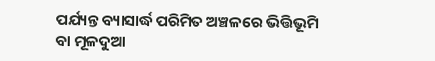ପର୍ଯ୍ୟନ୍ତ ବ୍ୟାସାର୍ଦ୍ଧ ପରିମିତ ଅଞ୍ଚଳରେ ଭିତ୍ତିଭୂମି ବା ମୂଳଦୁଆ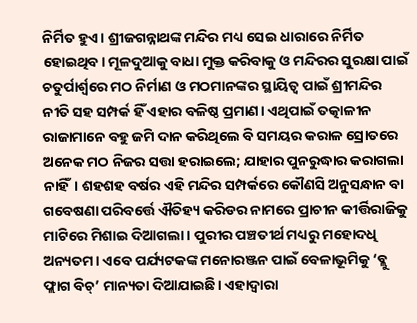ନିର୍ମିତ ହୁଏ। ଶ୍ରୀଜଗନ୍ନାଥଙ୍କ ମନ୍ଦିର ମଧ୍ୟ ସେଇ ଧାରାରେ ନିର୍ମିତ ହୋଇଥିବ। ମୂଳଦୁଆକୁ ବାଧା ମୁକ୍ତ କରିବାକୁ ଓ ମନ୍ଦିରର ସୁରକ୍ଷା ପାଇଁ ଚତୁର୍ପାର୍ଶ୍ୱରେ ମଠ ନିର୍ମାଣ ଓ ମଠମାନଙ୍କର ସ୍ଥାୟିତ୍ୱ ପାଇଁ ଶ୍ରୀମନ୍ଦିର ନୀତି ସହ ସମ୍ପର୍କ ହିଁ ଏହାର ବଳିଷ୍ଠ ପ୍ରମାଣ। ଏଥିପାଇଁ ତତ୍କାଳୀନ ରାଜାମାନେ ବହୁ ଜମି ଦାନ କରିଥିଲେ ବି ସମୟର କରାଳ ସ୍ରୋତରେ ଅନେକ ମଠ ନିଜର ସତ୍ତା ହରାଇଲେ; ଯାହାର ପୁନରୁଦ୍ଧାର କରାଗଲା ନାହିଁ। ଶହଶହ ବର୍ଷର ଏହି ମନ୍ଦିର ସମ୍ପର୍କରେ କୌଣସି ଅନୁସନ୍ଧାନ ବା ଗବେଷଣା ପରିବର୍ତ୍ତେ ଐତିହ୍ୟ କରିଡର ନାମରେ ପ୍ରାଚୀନ କୀର୍ତ୍ତିରାଜିକୁ ମାଟିରେ ମିଶାଇ ଦିଆଗଲା। ପୁରୀର ପଞ୍ଚତୀର୍ଥ ମଧ୍ୟରୁ ମହୋଦଧି ଅନ୍ୟତମ। ଏବେ ପର୍ଯ୍ୟଟକଙ୍କ ମନୋରଞ୍ଜନ ପାଇଁ ବେଳାଭୂମିକୁ ‘ବ୍ଲୁ ଫ୍ଲାଗ ବିଚ୍‌’ ମାନ୍ୟତା ଦିଆଯାଇଛି। ଏହାଦ୍ୱାରା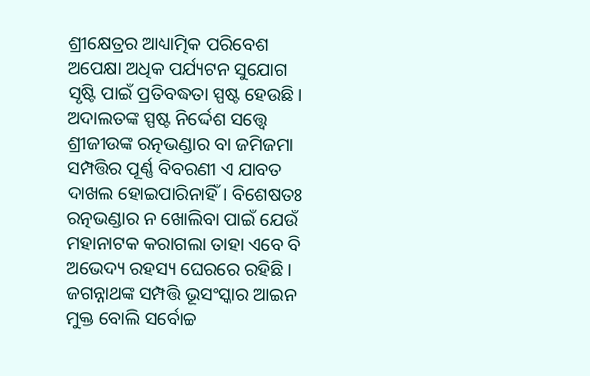ଶ୍ରୀକ୍ଷେତ୍ରର ଆଧ୍ୟାତ୍ମିକ ପରିବେଶ ଅପେକ୍ଷା ଅଧିକ ପର୍ଯ୍ୟଟନ ସୁଯୋଗ ସୃଷ୍ଟି ପାଇଁ ପ୍ରତିବଦ୍ଧତା ସ୍ପଷ୍ଟ ହେଉଛି। ଅଦାଲତଙ୍କ ସ୍ପଷ୍ଟ ନିର୍ଦ୍ଦେଶ ସତ୍ତ୍ବେ ଶ୍ରୀଜୀଉଙ୍କ ରତ୍ନଭଣ୍ଡାର ବା ଜମିଜମା ସମ୍ପତ୍ତିର ପୂର୍ଣ୍ଣ ବିବରଣୀ ଏ ଯାବତ ଦାଖଲ ହୋଇପାରିନାହିଁ। ବିଶେଷତଃ ରତ୍ନଭଣ୍ଡାର ନ ଖୋଲିବା ପାଇଁ ଯେଉଁ ମହାନାଟକ କରାଗଲା ତାହା ଏବେ ବି ଅଭେଦ୍ୟ ରହସ୍ୟ ଘେରରେ ରହିଛି। ଜଗନ୍ନାଥଙ୍କ ସମ୍ପତ୍ତି ଭୂସଂସ୍କାର ଆଇନ ମୁକ୍ତ ବୋଲି ସର୍ବୋଚ୍ଚ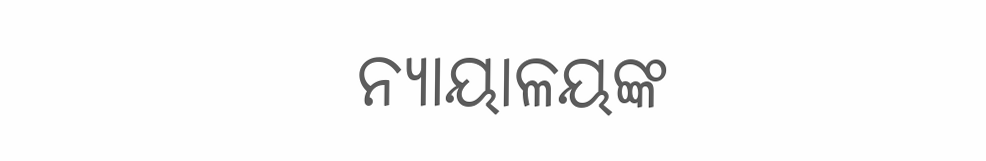ନ୍ୟାୟାଳୟଙ୍କ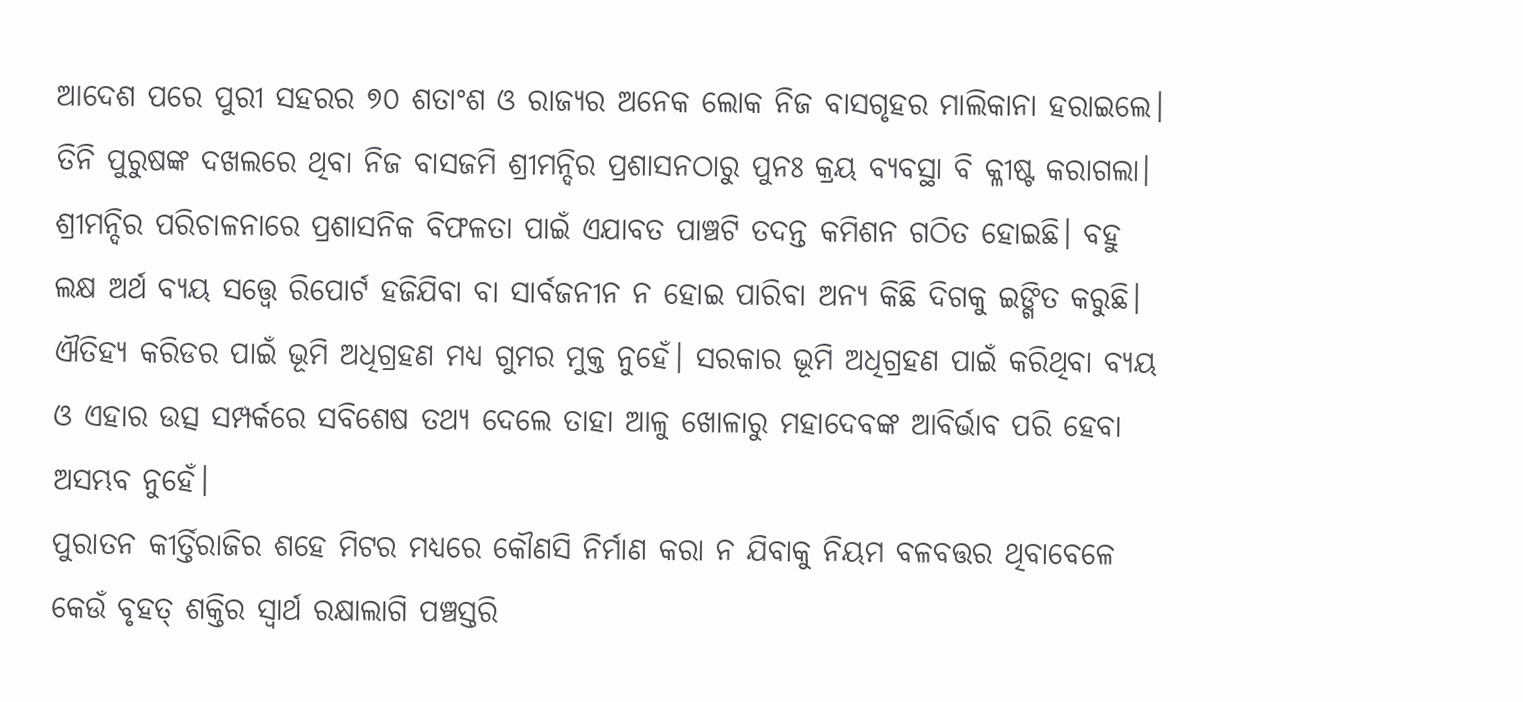ଆଦେଶ ପରେ ପୁରୀ ସହରର ୭୦ ଶତାଂଶ ଓ ରାଜ୍ୟର ଅନେକ ଲୋକ ନିଜ ବାସଗୃହର ମାଲିକାନା ହରାଇଲେ। ତିନି ପୁରୁଷଙ୍କ ଦଖଲରେ ଥିବା ନିଜ ବାସଜମି ଶ୍ରୀମନ୍ଦିର ପ୍ରଶାସନଠାରୁ ପୁନଃ କ୍ରୟ ବ୍ୟବସ୍ଥା ବି କ୍ଳୀଷ୍ଟ କରାଗଲା।
ଶ୍ରୀମନ୍ଦିର ପରିଚାଳନାରେ ପ୍ରଶାସନିକ ବିଫଳତା ପାଇଁ ଏଯାବତ ପାଞ୍ଚଟି ତଦନ୍ତ କମିଶନ ଗଠିତ ହୋଇଛି। ବହୁ ଲକ୍ଷ ଅର୍ଥ ବ୍ୟୟ ସତ୍ତ୍ବେ ରିପୋର୍ଟ ହଜିଯିବା ବା ସାର୍ବଜନୀନ ନ ହୋଇ ପାରିବା ଅନ୍ୟ କିଛି ଦିଗକୁ ଇଙ୍ଗିତ କରୁଛି। ଐତିହ୍ୟ କରିଡର ପାଇଁ ଭୂମି ଅଧିଗ୍ରହଣ ମଧ୍ୟ ଗୁମର ମୁକ୍ତ ନୁହେଁ। ସରକାର ଭୂମି ଅଧିଗ୍ରହଣ ପାଇଁ କରିଥିବା ବ୍ୟୟ ଓ ଏହାର ଉତ୍ସ ସମ୍ପର୍କରେ ସବିଶେଷ ତଥ୍ୟ ଦେଲେ ତାହା ଆଳୁ ଖୋଳାରୁ ମହାଦେବଙ୍କ ଆବିର୍ଭାବ ପରି ହେବା ଅସମ୍ଭବ ନୁହେଁ।
ପୁରାତନ କୀର୍ତ୍ତିରାଜିର ଶହେ ମିଟର ମଧ୍ୟରେ କୌଣସି ନିର୍ମାଣ କରା ନ ଯିବାକୁ ନିୟମ ବଳବତ୍ତର ଥିବାବେଳେ କେଉଁ ବୃହତ୍‌ ଶକ୍ତିର ସ୍ବାର୍ଥ ରକ୍ଷାଲାଗି ପଞ୍ଚସ୍ତରି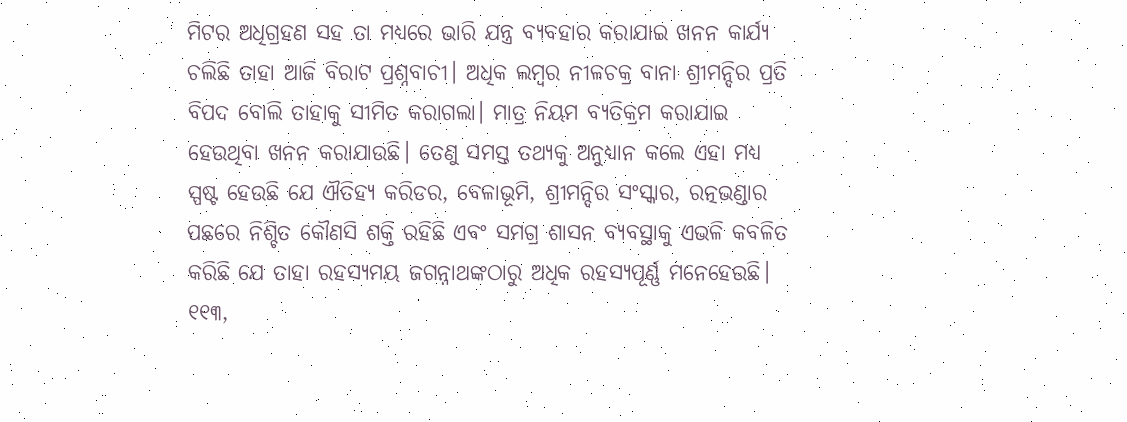ମିଟର ଅଧିଗ୍ରହଣ ସହ ତା ମଧ୍ୟରେ ଭାରି ଯନ୍ତ୍ର ବ୍ୟବହାର କରାଯାଇ ଖନନ କାର୍ଯ୍ୟ ଚଲିଛି ତାହା ଆଜି ବିରାଟ ପ୍ରଶ୍ନବାଚୀ। ଅଧିକ ଲମ୍ବର ନୀଳଚକ୍ର ବାନା ଶ୍ରୀମନ୍ଦିର ପ୍ରତି ବିପଦ ବୋଲି ତାହାକୁ ସୀମିତ କରାଗଲା। ମାତ୍ର ନିୟମ ବ୍ୟତିକ୍ରମ କରାଯାଇ ହେଉଥିବା ଖନନ କରାଯାଉଛି। ତେଣୁ ସମସ୍ତ ତଥ୍ୟକୁ ଅନୁଧ୍ୟାନ କଲେ ଏହା ମଧ୍ୟ ସ୍ପଷ୍ଟ ହେଉଛି ଯେ ଐତିହ୍ୟ କରିଡର, ବେଳାଭୂମି, ଶ୍ରୀମନ୍ଦିର ସଂସ୍କାର, ରତ୍ନଭଣ୍ଡାର ପଛରେ ନିଶ୍ଚିତ କୌଣସି ଶକ୍ତି ରହିଛି ଏବଂ ସମଗ୍ର ଶାସନ ବ୍ୟବସ୍ଥାକୁ ଏଭଳି କବଳିତ କରିଛି ଯେ ତାହା ରହସ୍ୟମୟ ଜଗନ୍ନାଥଙ୍କଠାରୁ ଅଧିକ ରହସ୍ୟପୂର୍ଣ୍ଣ ମନେହେଉଛି।
୧୧୩,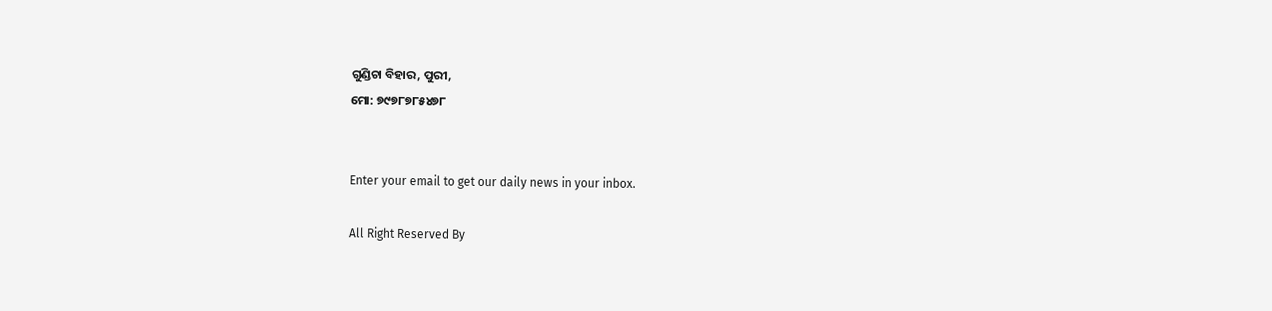ଗୁଣ୍ଡିଚା ବିହାର, ପୁରୀ,
ମୋ: ୭୯୭୮୭୮୫୪୭୮


Enter your email to get our daily news in your inbox.

All Right Reserved By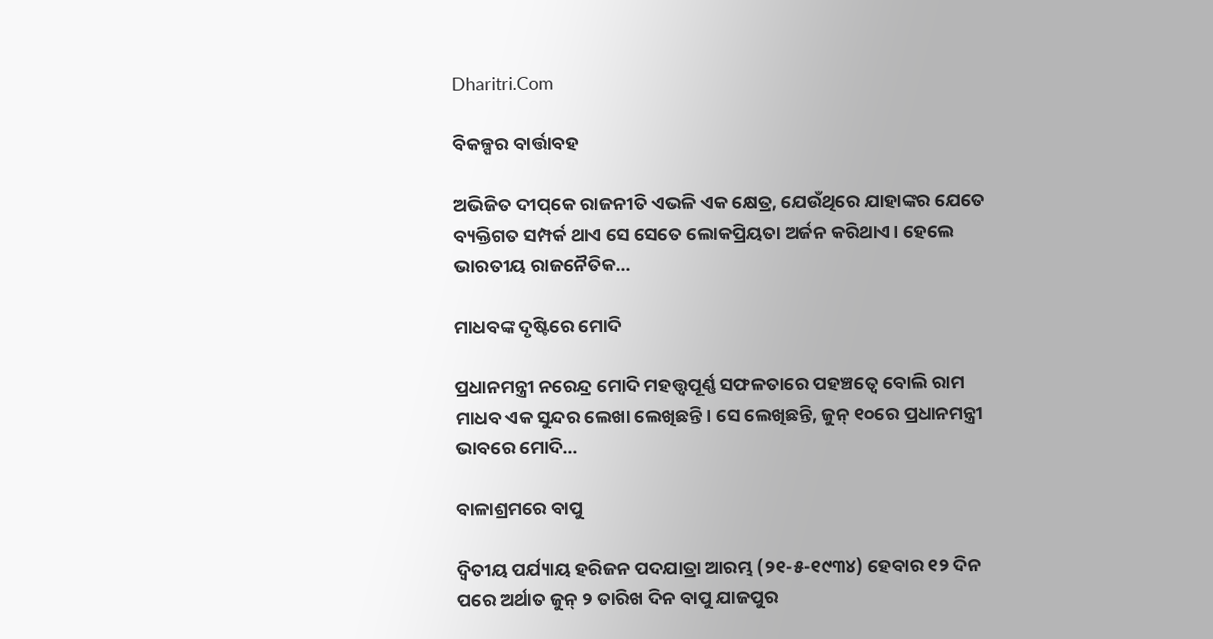Dharitri.Com

ବିକଳ୍ପର ବାର୍ତ୍ତାବହ

ଅଭିଜିତ ଦୀପ୍‌କେ ରାଜନୀତି ଏଭଳି ଏକ କ୍ଷେତ୍ର, ଯେଉଁଥିରେ ଯାହାଙ୍କର ଯେତେ ବ୍ୟକ୍ତିଗତ ସମ୍ପର୍କ ଥାଏ ସେ ସେତେ ଲୋକପ୍ରିୟତା ଅର୍ଜନ କରିଥାଏ। ହେଲେ ଭାରତୀୟ ରାଜନୈତିକ…

ମାଧବଙ୍କ ଦୃଷ୍ଟିରେ ମୋଦି

ପ୍ରଧାନମନ୍ତ୍ରୀ ନରେନ୍ଦ୍ର ମୋଦି ମହତ୍ତ୍ୱପୂର୍ଣ୍ଣ ସଫଳତାରେ ପହଞ୍ଚତ୍ୱେ ବୋଲି ରାମ ମାଧବ ଏକ ସୁନ୍ଦର ଲେଖା ଲେଖିଛନ୍ତି। ସେ ଲେଖିଛନ୍ତି, ଜୁନ୍‌ ୧୦ରେ ପ୍ରଧାନମନ୍ତ୍ରୀ ଭାବରେ ମୋଦି…

ବାଳାଶ୍ରମରେ ବାପୁ

ଦ୍ବିତୀୟ ପର୍ଯ୍ୟାୟ ହରିଜନ ପଦଯାତ୍ରା ଆରମ୍ଭ (୨୧-୫-୧୯୩୪) ହେବାର ୧୨ ଦିନ ପରେ ଅର୍ଥାତ ଜୁନ୍‌ ୨ ତାରିଖ ଦିନ ବାପୁ ଯାଜପୁର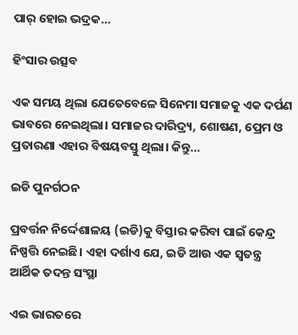ପାର୍‌ ହୋଇ ଭଦ୍ରକ…

ହିଂସାର ଉତ୍ସବ

ଏକ ସମୟ ଥିଲା ଯେତେବେଳେ ସିନେମା ସମାଜକୁ ଏକ ଦର୍ପଣ ଭାବରେ ନେଇଥିଲା। ସମାଜର ଦାରିଦ୍ର୍ୟ, ଶୋଷଣ, ପ୍ରେମ ଓ ପ୍ରତାରଣା ଏହାର ବିଷୟବସ୍ତୁ ଥିଲା। କିନ୍ତୁ…

ଇଡି ପୁନର୍ଗଠନ

ପ୍ରବର୍ତ୍ତନ ନିର୍ଦ୍ଦେଶାଳୟ (ଇଡି)କୁ ବିସ୍ତାର କରିବା ପାଇଁ କେନ୍ଦ୍ର ନିଷ୍ପତ୍ତି ନେଇଛି। ଏହା ଦର୍ଶାଏ ଯେ, ଇଡି ଆଉ ଏକ ସ୍ବତନ୍ତ୍ର ଆର୍ଥିକ ତଦନ୍ତ ସଂସ୍ଥା

ଏଇ ଭାରତରେ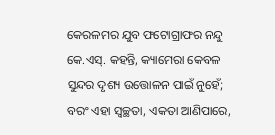କେରଳମର ଯୁବ ଫଟୋଗ୍ରାଫର ନନ୍ଦୁ କେ.ଏସ୍‌. କହନ୍ତି, କ୍ୟାମେରା କେବଳ ସୁନ୍ଦର ଦୃଶ୍ୟ ଉତ୍ତୋଳନ ପାଇଁ ନୁହେଁ; ବରଂ ଏହା ସ୍ବଚ୍ଛତା, ଏକତା ଆଣିପାରେ,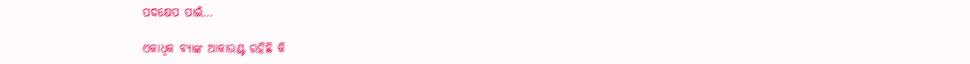ପଦକ୍ଷେପ ପାଇଁ…

ଏକାଧିକ ବ୍ୟାଙ୍କ ଆକାଉଣ୍ଟ ରହିଛି କି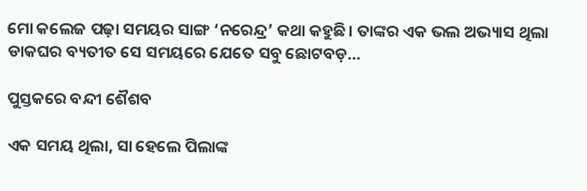ମୋ କଲେଜ ପଢ଼ା ସମୟର ସାଙ୍ଗ ‘ନରେନ୍ଦ୍ର’ କଥା କହୁଛି। ତାଙ୍କର ଏକ ଭଲ ଅଭ୍ୟାସ ଥିଲା ଡାକଘର ବ୍ୟତୀତ ସେ ସମୟରେ ଯେତେ ସବୁ ଛୋଟବଡ଼…

ପୁସ୍ତକରେ ବନ୍ଦୀ ଶୈଶବ

ଏକ ସମୟ ଥିଲା, ସା ହେଲେ ପିଲାଙ୍କ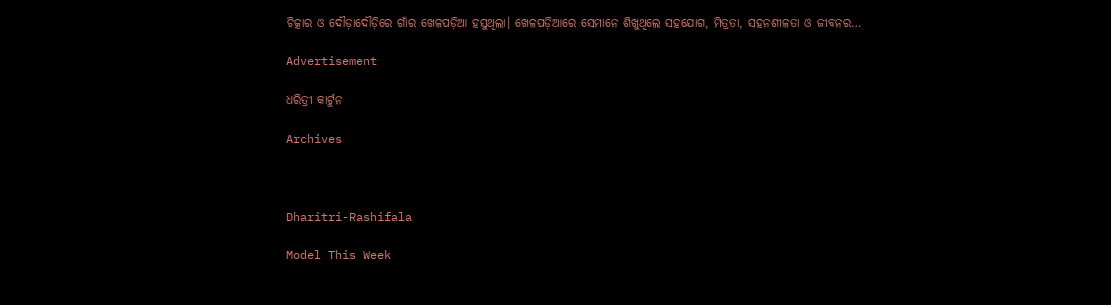ଚିତ୍କାର ଓ ଦୌଡ଼ାଦୌଡ଼ିରେ ଗାଁର ଖେଳପଡ଼ିଆ ହସୁଥିଲା। ଖେଳପଡ଼ିଆରେ ସେମାନେ ଶିଖୁଥିଲେ ସହଯୋଗ, ମିତ୍ରତା, ସହନଶୀଳତା ଓ ଜୀବନର…

Advertisement

ଧରିତ୍ରୀ କାର୍ଟୁନ

Archives



Dharitri-Rashifala

Model This Week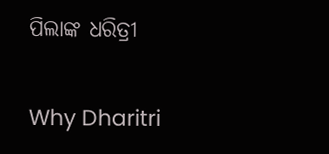ପିଲାଙ୍କ ଧରିତ୍ରୀ

Why Dharitri